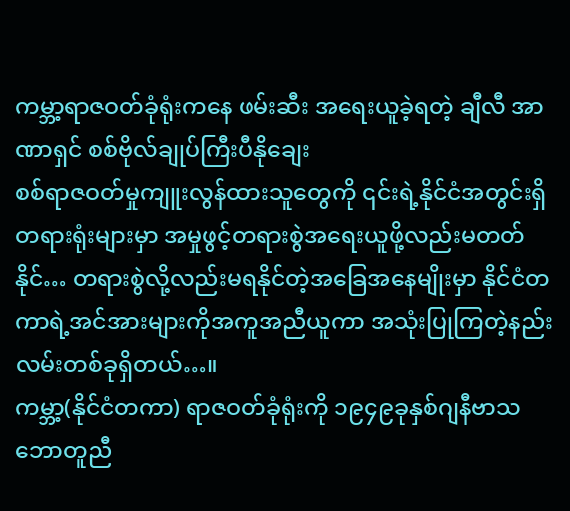ကမ္ဘာ့ရာဇဝတ်ခုံရုံးကနေ ဖမ်းဆီး အရေးယူခဲ့ရတဲ့ ချီလီ အာဏာရှင် စစ်ဗိုလ်ချုပ်ကြီးပီနိုချေး
စစ်ရာဇဝတ်မှုကျူးလွန်ထားသူတွေကို ၎င်းရဲ့နိုင်ငံအတွင်းရှိတရားရုံးများမှာ အမှုဖွင့်တရားစွဲအရေးယူဖို့လည်းမတတ်နိုင်… တရားစွဲလို့လည်းမရနိုင်တဲ့အခြေအနေမျိုးမှာ နိုင်ငံတကာရဲ့အင်အားများကိုအကူအညီယူကာ အသုံးပြုကြတဲ့နည်းလမ်းတစ်ခုရှိတယ်…။
ကမ္ဘာ့(နိုင်ငံတကာ) ရာဇဝတ်ခုံရုံးကို ၁၉၄၉ခုနှစ်ဂျနီဗာသဘောတူညီ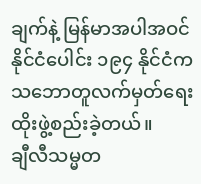ချက်နဲ့ မြန်မာအပါအဝင်နိုင်ငံပေါင်း ၁၉၄ နိုင်ငံက သဘောတူလက်မှတ်ရေးထိုးဖွဲ့စည်းခဲ့တယ်။
ချီလီသမ္မတ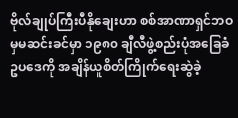ဗိုလ်ချုပ်ကြီးပီနိုချေးဟာ စစ်အာဏာရှင်ဘဝမှမဆင်းခင်မှာ ၁၉၈၀ ချီလီဖွဲ့စည်းပုံအခြေခံဥပဒေကို အချိန်ယူစိတ်ကြိုက်ရေးဆွဲခဲ့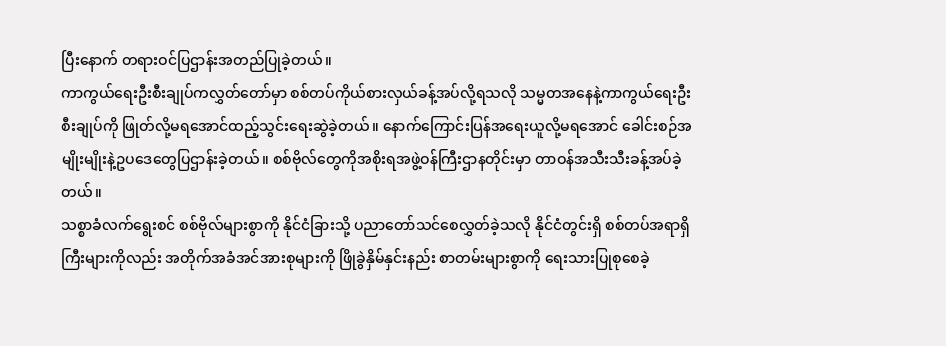ပြီးနောက် တရားဝင်ပြဌာန်းအတည်ပြုခဲ့တယ်။
ကာကွယ်ရေးဦးစီးချုပ်ကလွှတ်တော်မှာ စစ်တပ်ကိုယ်စားလှယ်ခန့်အပ်လို့ရသလို သမ္မတအနေနဲ့ကာကွယ်ရေးဦးစီးချုပ်ကို ဖြုတ်လို့မရအောင်ထည့်သွင်းရေးဆွဲခဲ့တယ်။ နောက်ကြောင်းပြန်အရေးယူလို့မရအောင် ခေါင်းစဉ်အမျိုးမျိုးနဲ့ဥပဒေတွေပြဌာန်းခဲ့တယ်။ စစ်ဗိုလ်တွေကိုအစိုးရအဖွဲ့ဝန်ကြီးဌာနတိုင်းမှာ တာဝန်အသီးသီးခန့်အပ်ခဲ့တယ်။
သစ္စာခံလက်ရွေးစင် စစ်ဗိုလ်များစွာကို နိုင်ငံခြားသို့ ပညာတော်သင်စေလွှတ်ခဲ့သလို နိုင်ငံတွင်းရှိ စစ်တပ်အရာရှိကြီးများကိုလည်း အတိုက်အခံအင်အားစုများကို ဖြိုခွဲနှိမ်နှင်းနည်း စာတမ်းများစွာကို ရေးသားပြုစုစေခဲ့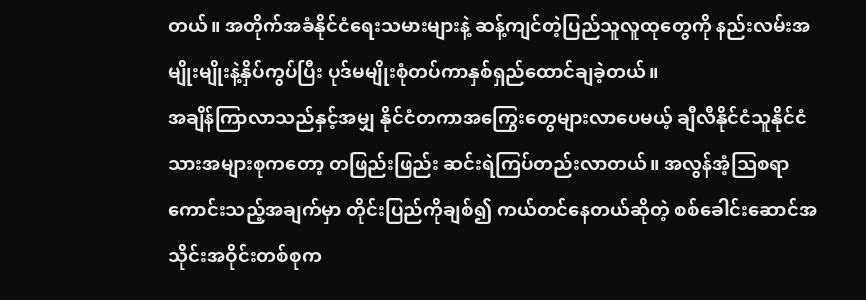တယ်။ အတိုက်အခံနိုင်ငံရေးသမားများနဲ့ ဆန့်ကျင်တဲ့ပြည်သူလူထုတွေကို နည်းလမ်းအမျိုးမျိုးနဲ့နှိပ်ကွပ်ပြီး ပုဒ်မမျိုးစုံတပ်ကာနှစ်ရှည်ထောင်ချခဲ့တယ်။
အချိန်ကြာလာသည်နှင့်အမျှ နိုင်ငံတကာအကြွေးတွေများလာပေမယ့် ချီလီနိုင်ငံသူနိုင်ငံသားအများစုကတော့ တဖြည်းဖြည်း ဆင်းရဲကြပ်တည်းလာတယ်။ အလွန်အံ့သြစရာကောင်းသည့်အချက်မှာ တိုင်းပြည်ကိုချစ်၍ ကယ်တင်နေတယ်ဆိုတဲ့ စစ်ခေါင်းဆောင်အသိုင်းအဝိုင်းတစ်စုက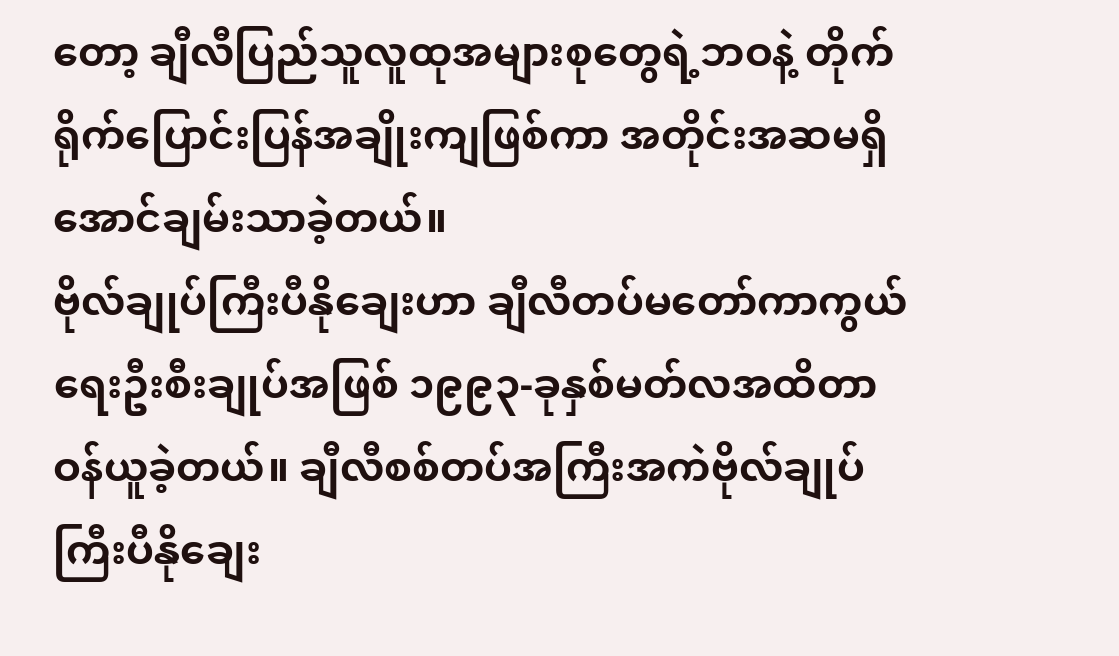တော့ ချီလီပြည်သူလူထုအများစုတွေရဲ့ဘဝနဲ့ တိုက်ရိုက်ပြောင်းပြန်အချိုးကျဖြစ်ကာ အတိုင်းအဆမရှိအောင်ချမ်းသာခဲ့တယ်။
ဗိုလ်ချုပ်ကြီးပီနိုချေးဟာ ချီလီတပ်မတော်ကာကွယ်ရေးဦးစီးချုပ်အဖြစ် ၁၉၉၃-ခုနှစ်မတ်လအထိတာဝန်ယူခဲ့တယ်။ ချီလီစစ်တပ်အကြီးအကဲဗိုလ်ချုပ်ကြီးပီနိုချေး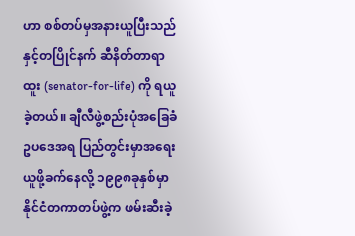ဟာ စစ်တပ်မှအနားယူပြီးသည်နှင့်တပြိုင်နက် ဆီနိတ်တာရာထူး (senator-for-life) ကို ရယူခဲ့တယ်။ ချီလီဖွဲ့စည်းပုံအခြေခံဥပဒေအရ ပြည်တွင်းမှာအရေးယူဖို့ခက်နေလို့ ၁၉၉၈ခုနှစ်မှာနိုင်ငံတကာတပ်ဖွဲ့က ဖမ်းဆီးခဲ့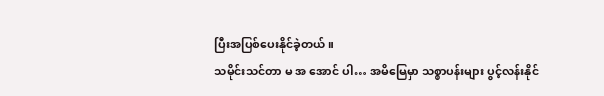ပြီးအပြစ်ပေးနိုင်ခဲ့တယ်။
သမိုင်းသင်တာ မ အ အောင် ပါ… အမိမြေမှာ သစ္စာပန်းများ ပွင့်လန်းနိုင်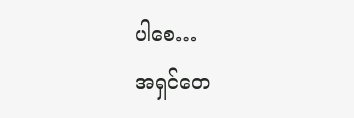ပါစေ…
အရှင်တေ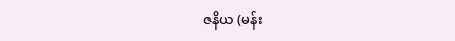ဇနိယ (မန်း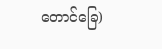တောင်ခြေ)